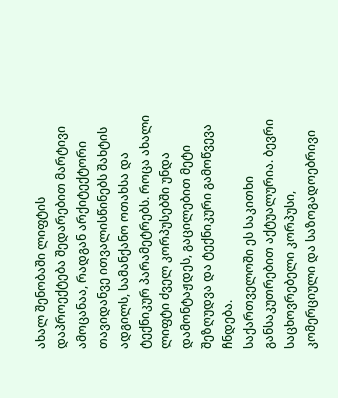ახალ შენობაში ლიფტის დაპროექტება შედარებით მარტივი ამოცანაა, რადგან არქიტექტორი თავიდანვე ითვალისწინებს შახტის ადგილს, სამანქანო ოთახსა და ტექნიკურ პარამეტრებს. როცა ახალი ლიფტი ძველ კორპუსებში უნდა დამონტაჟდეს, გაცილებით მეტი შეზღუდვა და ტექნიკური გამოწვევა ჩნდება.
საქართველოში ეს საკითხი განსაკუთრებით აქტუალურია. ბევრი საცხოვრებელი კორპუსი, კომერციული და საზოგადოებრივი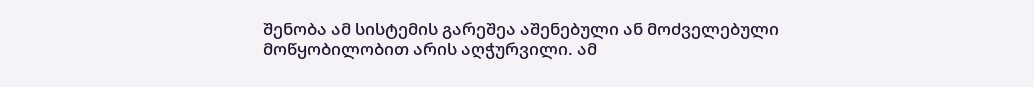შენობა ამ სისტემის გარეშეა აშენებული ან მოძველებული მოწყობილობით არის აღჭურვილი. ამ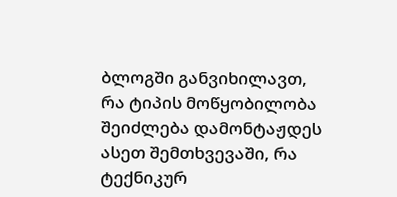ბლოგში განვიხილავთ, რა ტიპის მოწყობილობა შეიძლება დამონტაჟდეს ასეთ შემთხვევაში, რა ტექნიკურ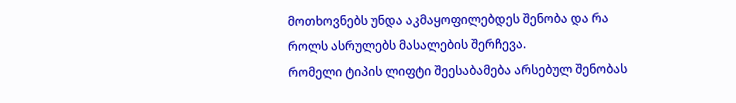მოთხოვნებს უნდა აკმაყოფილებდეს შენობა და რა როლს ასრულებს მასალების შერჩევა.
რომელი ტიპის ლიფტი შეესაბამება არსებულ შენობას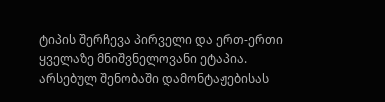ტიპის შერჩევა პირველი და ერთ-ერთი ყველაზე მნიშვნელოვანი ეტაპია. არსებულ შენობაში დამონტაჟებისას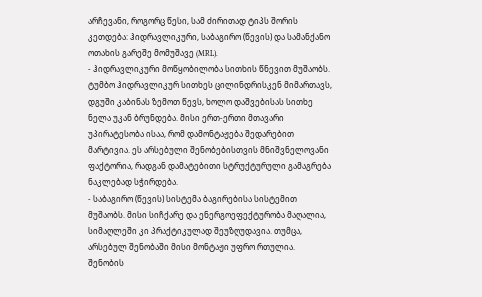არჩევანი, როგორც წესი, სამ ძირითად ტიპს შორის კეთდება: ჰიდრავლიკური, საბაგირო (წევის) და სამანქანო ოთახის გარეშე მომუშავე (MRL).
- ჰიდრავლიკური მოწყობილობა სითხის წნევით მუშაობს. ტუმბო ჰიდრავლიკურ სითხეს ცილინდრისკენ მიმართავს, დგუში კაბინას ზემოთ წევს, ხოლო დაშვებისას სითხე ნელა უკან ბრუნდება. მისი ერთ-ერთი მთავარი უპირატესობა ისაა, რომ დამონტაჟება შედარებით მარტივია. ეს არსებული შენობებისთვის მნიშვნელოვანი ფაქტორია, რადგან დამატებითი სტრუქტურული გამაგრება ნაკლებად სჭირდება.
- საბაგირო (წევის) სისტემა ბაგირებისა სისტემით მუშაობს. მისი სიჩქარე და ენერგოეფექტურობა მაღალია, სიმაღლეში კი პრაქტიკულად შეუზღუდავია. თუმცა, არსებულ შენობაში მისი მონტაჟი უფრო რთულია. შენობის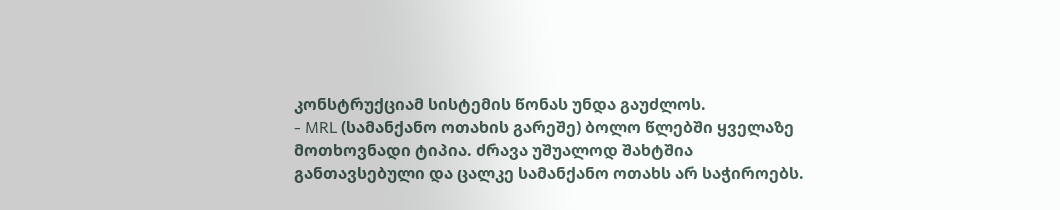კონსტრუქციამ სისტემის წონას უნდა გაუძლოს.
- MRL (სამანქანო ოთახის გარეშე) ბოლო წლებში ყველაზე მოთხოვნადი ტიპია. ძრავა უშუალოდ შახტშია განთავსებული და ცალკე სამანქანო ოთახს არ საჭიროებს.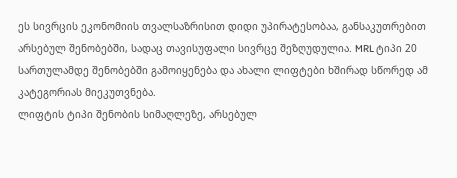ეს სივრცის ეკონომიის თვალსაზრისით დიდი უპირატესობაა, განსაკუთრებით არსებულ შენობებში, სადაც თავისუფალი სივრცე შეზღუდულია. MRL ტიპი 20 სართულამდე შენობებში გამოიყენება და ახალი ლიფტები ხშირად სწორედ ამ კატეგორიას მიეკუთვნება.
ლიფტის ტიპი შენობის სიმაღლეზე, არსებულ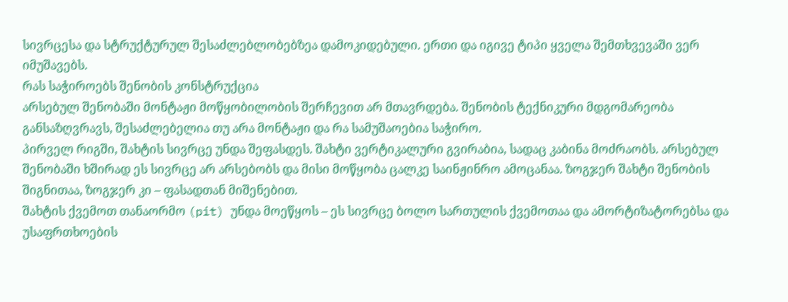სივრცესა და სტრუქტურულ შესაძლებლობებზეა დამოკიდებული. ერთი და იგივე ტიპი ყველა შემთხვევაში ვერ იმუშავებს.
რას საჭიროებს შენობის კონსტრუქცია
არსებულ შენობაში მონტაჟი მოწყობილობის შერჩევით არ მთავრდება. შენობის ტექნიკური მდგომარეობა განსაზღვრავს, შესაძლებელია თუ არა მონტაჟი და რა სამუშაოებია საჭირო.
პირველ რიგში, შახტის სივრცე უნდა შეფასდეს. შახტი ვერტიკალური გვირაბია, სადაც კაბინა მოძრაობს. არსებულ შენობაში ხშირად ეს სივრცე არ არსებობს და მისი მოწყობა ცალკე საინჟინრო ამოცანაა. ზოგჯერ შახტი შენობის შიგნითაა, ზოგჯერ კი – ფასადთან მიშენებით.
შახტის ქვემოთ თანაორმო (pit) უნდა მოეწყოს – ეს სივრცე ბოლო სართულის ქვემოთაა და ამორტიზატორებსა და უსაფრთხოების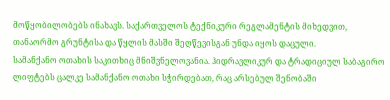მოწყობილობებს ინახავს. საქართველოს ტექნიკური რეგლამენტის მიხედვით, თანაორმო გრუნტისა და წყლის მასში შეღწევისგან უნდა იყოს დაცული.
სამანქანო ოთახის საკითხიც მნიშვნელოვანია. ჰიდრავლიკურ და ტრადიციულ საბაგირო ლიფტებს ცალკე სამანქანო ოთახი სჭირდებათ, რაც არსებულ შენობაში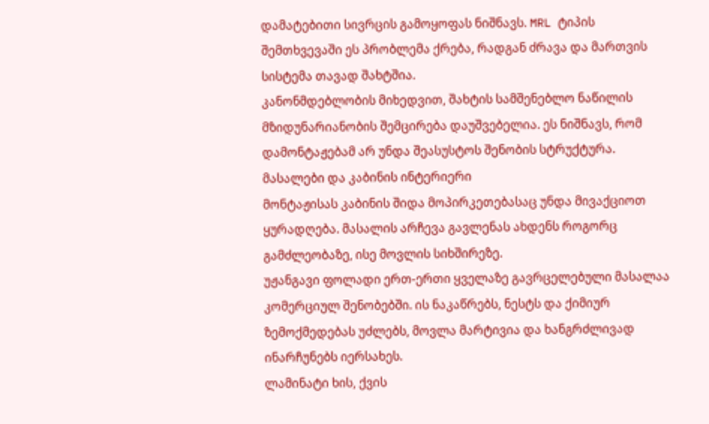დამატებითი სივრცის გამოყოფას ნიშნავს. MRL ტიპის შემთხვევაში ეს პრობლემა ქრება, რადგან ძრავა და მართვის სისტემა თავად შახტშია.
კანონმდებლობის მიხედვით, შახტის სამშენებლო ნაწილის მზიდუნარიანობის შემცირება დაუშვებელია. ეს ნიშნავს, რომ დამონტაჟებამ არ უნდა შეასუსტოს შენობის სტრუქტურა.
მასალები და კაბინის ინტერიერი
მონტაჟისას კაბინის შიდა მოპირკეთებასაც უნდა მივაქციოთ ყურადღება. მასალის არჩევა გავლენას ახდენს როგორც გამძლეობაზე, ისე მოვლის სიხშირეზე.
უჟანგავი ფოლადი ერთ-ერთი ყველაზე გავრცელებული მასალაა კომერციულ შენობებში. ის ნაკაწრებს, ნესტს და ქიმიურ ზემოქმედებას უძლებს, მოვლა მარტივია და ხანგრძლივად ინარჩუნებს იერსახეს.
ლამინატი ხის, ქვის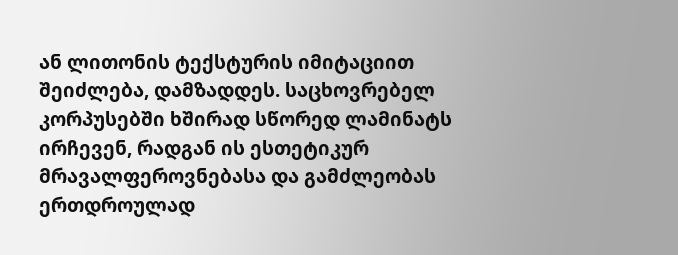ან ლითონის ტექსტურის იმიტაციით შეიძლება, დამზადდეს. საცხოვრებელ კორპუსებში ხშირად სწორედ ლამინატს ირჩევენ, რადგან ის ესთეტიკურ მრავალფეროვნებასა და გამძლეობას ერთდროულად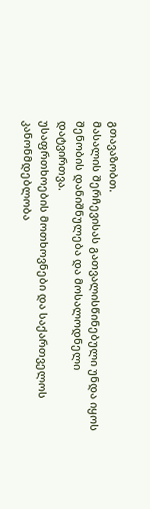გთავაზობთ.
მასალის შერჩევისას გათვალისწინებული უნდა იყოს შენობის დანიშნულება და მოსალოდნელი დატვირთვა.
უსაფრთხოების მოთხოვნები და საქართველოს კანონმდებლობა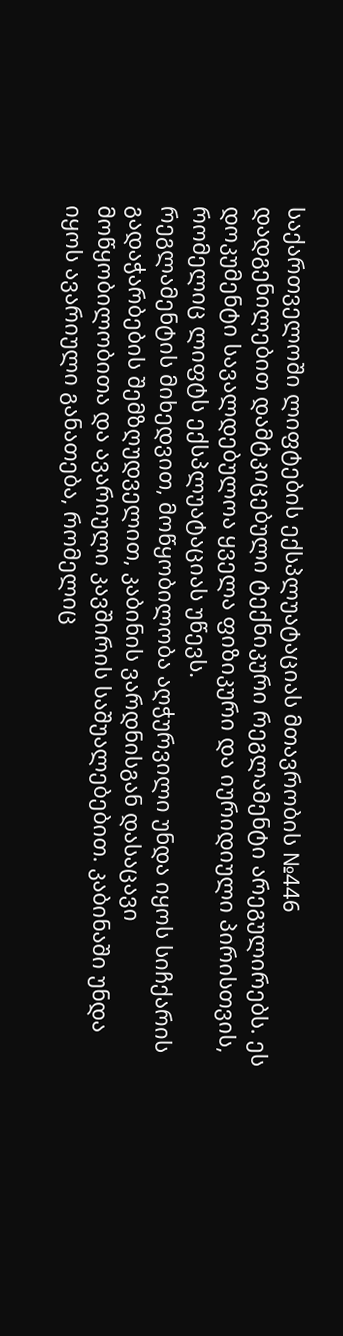საქართველოში ლიფტების ექსპლუატაციას მთავრობის №446 დადგენილებით დამტკიცებული ტექნიკური რეგლამენტი არეგულირებს. ეს დოკუმენტი სავალდებულოა ყველა ფიზიკური და იურიდიული პირისთვის, რომელიც ლიფტს ექსპლუატაციას უწევს.
რეგლამენტის მიხედვით, მოწყობილობა აღჭურვილი უნდა იყოს სიჩქარის გადაჭარბების შემზღუდველით, კაბინის ვარდნისგან დასაცავი მოწყობილობითა და ავარიული კავშირის საშუალებებით. კაბინაში უნდა იყოს ავარიული განათება, რომელიც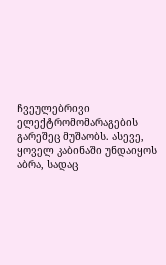ჩვეულებრივი ელექტრომომარაგების გარეშეც მუშაობს. ასევე, ყოველ კაბინაში უნდაიყოს აბრა, სადაც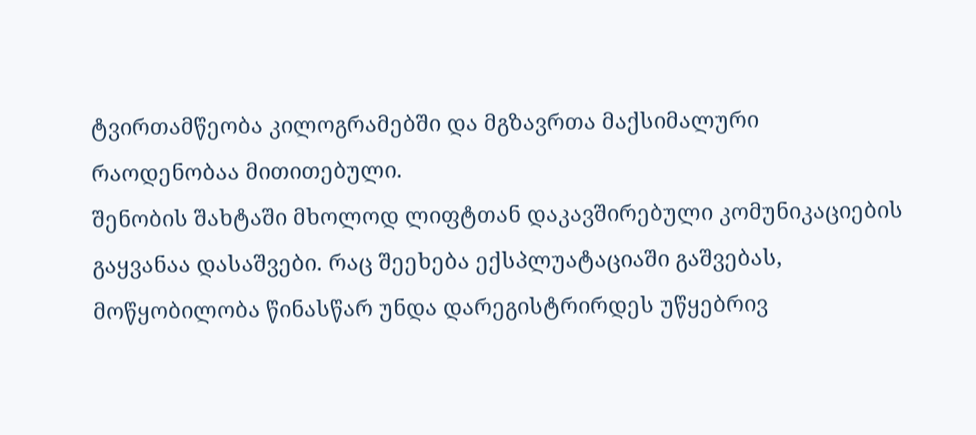ტვირთამწეობა კილოგრამებში და მგზავრთა მაქსიმალური რაოდენობაა მითითებული.
შენობის შახტაში მხოლოდ ლიფტთან დაკავშირებული კომუნიკაციების გაყვანაა დასაშვები. რაც შეეხება ექსპლუატაციაში გაშვებას, მოწყობილობა წინასწარ უნდა დარეგისტრირდეს უწყებრივ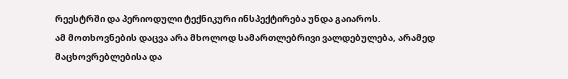რეესტრში და პერიოდული ტექნიკური ინსპექტირება უნდა გაიაროს.
ამ მოთხოვნების დაცვა არა მხოლოდ სამართლებრივი ვალდებულება, არამედ მაცხოვრებლებისა და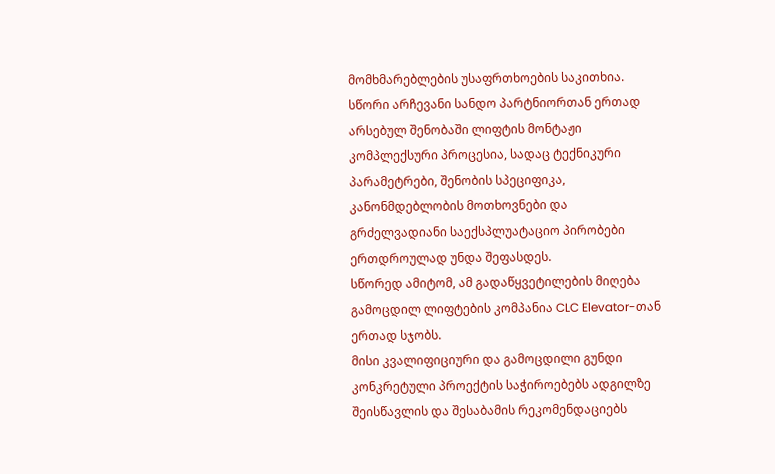მომხმარებლების უსაფრთხოების საკითხია.
სწორი არჩევანი სანდო პარტნიორთან ერთად
არსებულ შენობაში ლიფტის მონტაჟი კომპლექსური პროცესია, სადაც ტექნიკური პარამეტრები, შენობის სპეციფიკა, კანონმდებლობის მოთხოვნები და გრძელვადიანი საექსპლუატაციო პირობები ერთდროულად უნდა შეფასდეს.
სწორედ ამიტომ, ამ გადაწყვეტილების მიღება გამოცდილ ლიფტების კომპანია CLC Elevator-თან ერთად სჯობს.
მისი კვალიფიციური და გამოცდილი გუნდი კონკრეტული პროექტის საჭიროებებს ადგილზე შეისწავლის და შესაბამის რეკომენდაციებს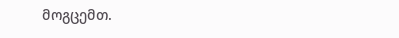მოგცემთ.